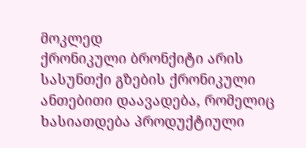მოკლედ
ქრონიკული ბრონქიტი არის სასუნთქი გზების ქრონიკული ანთებითი დაავადება, რომელიც ხასიათდება პროდუქტიული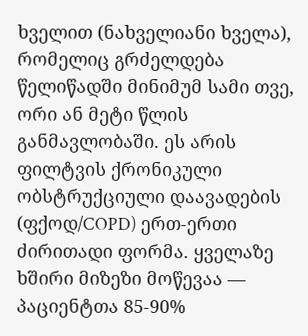ხველით (ნახველიანი ხველა), რომელიც გრძელდება წელიწადში მინიმუმ სამი თვე, ორი ან მეტი წლის განმავლობაში. ეს არის ფილტვის ქრონიკული ობსტრუქციული დაავადების (ფქოდ/COPD) ერთ-ერთი ძირითადი ფორმა. ყველაზე ხშირი მიზეზი მოწევაა — პაციენტთა 85-90%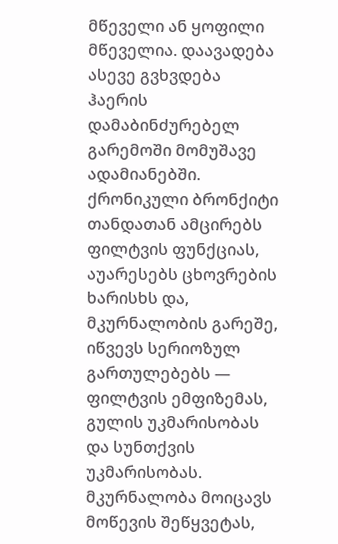მწეველი ან ყოფილი მწეველია. დაავადება ასევე გვხვდება ჰაერის დამაბინძურებელ გარემოში მომუშავე ადამიანებში. ქრონიკული ბრონქიტი თანდათან ამცირებს ფილტვის ფუნქციას, აუარესებს ცხოვრების ხარისხს და, მკურნალობის გარეშე, იწვევს სერიოზულ გართულებებს — ფილტვის ემფიზემას, გულის უკმარისობას და სუნთქვის უკმარისობას. მკურნალობა მოიცავს მოწევის შეწყვეტას,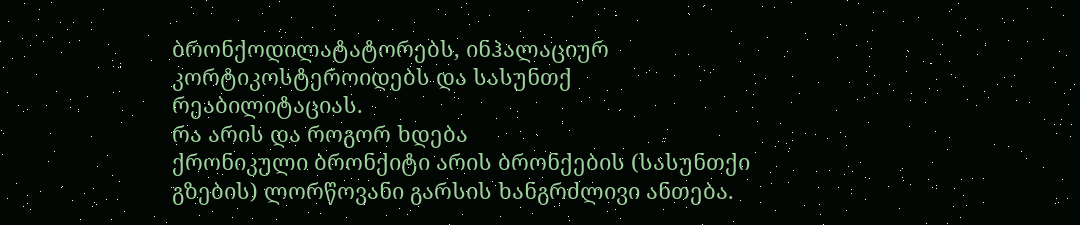ბრონქოდილატატორებს, ინჰალაციურ კორტიკოსტეროიდებს და სასუნთქ რეაბილიტაციას.
რა არის და როგორ ხდება
ქრონიკული ბრონქიტი არის ბრონქების (სასუნთქი გზების) ლორწოვანი გარსის ხანგრძლივი ანთება.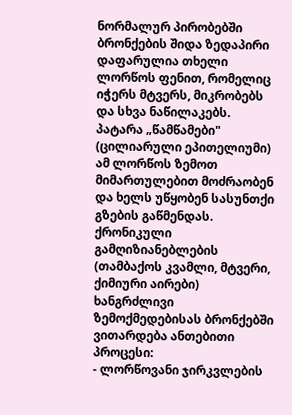ნორმალურ პირობებში ბრონქების შიდა ზედაპირი დაფარულია თხელი ლორწოს ფენით, რომელიც იჭერს მტვერს, მიკრობებს და სხვა ნაწილაკებს. პატარა „წამწამები" (ცილიარული ეპითელიუმი) ამ ლორწოს ზემოთ მიმართულებით მოძრაობენ და ხელს უწყობენ სასუნთქი გზების გაწმენდას.
ქრონიკული გამღიზიანებლების (თამბაქოს კვამლი, მტვერი, ქიმიური აირები) ხანგრძლივი ზემოქმედებისას ბრონქებში ვითარდება ანთებითი პროცესი:
- ლორწოვანი ჯირკვლების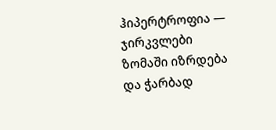ჰიპერტროფია — ჯირკვლები ზომაში იზრდება და ჭარბად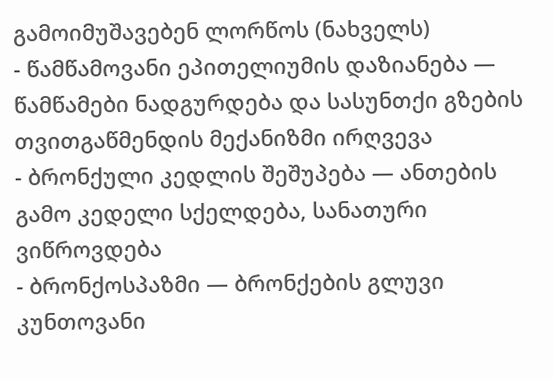გამოიმუშავებენ ლორწოს (ნახველს)
- წამწამოვანი ეპითელიუმის დაზიანება — წამწამები ნადგურდება და სასუნთქი გზების თვითგაწმენდის მექანიზმი ირღვევა
- ბრონქული კედლის შეშუპება — ანთების გამო კედელი სქელდება, სანათური ვიწროვდება
- ბრონქოსპაზმი — ბრონქების გლუვი კუნთოვანი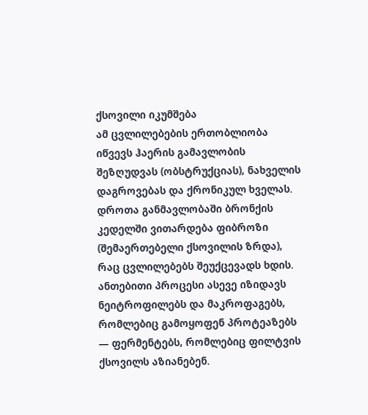ქსოვილი იკუმშება
ამ ცვლილებების ერთობლიობა იწვევს ჰაერის გამავლობის შეზღუდვას (ობსტრუქციას), ნახველის დაგროვებას და ქრონიკულ ხველას. დროთა განმავლობაში ბრონქის კედელში ვითარდება ფიბროზი (შემაერთებელი ქსოვილის ზრდა), რაც ცვლილებებს შეუქცევადს ხდის.
ანთებითი პროცესი ასევე იზიდავს ნეიტროფილებს და მაკროფაგებს, რომლებიც გამოყოფენ პროტეაზებს — ფერმენტებს, რომლებიც ფილტვის ქსოვილს აზიანებენ.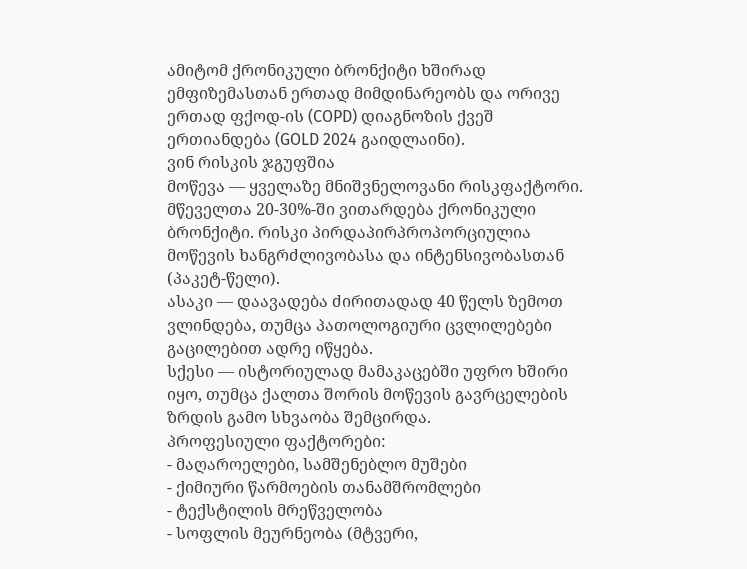ამიტომ ქრონიკული ბრონქიტი ხშირად ემფიზემასთან ერთად მიმდინარეობს და ორივე ერთად ფქოდ-ის (COPD) დიაგნოზის ქვეშ ერთიანდება (GOLD 2024 გაიდლაინი).
ვინ რისკის ჯგუფშია
მოწევა — ყველაზე მნიშვნელოვანი რისკფაქტორი. მწეველთა 20-30%-ში ვითარდება ქრონიკული ბრონქიტი. რისკი პირდაპირპროპორციულია მოწევის ხანგრძლივობასა და ინტენსივობასთან (პაკეტ-წელი).
ასაკი — დაავადება ძირითადად 40 წელს ზემოთ ვლინდება, თუმცა პათოლოგიური ცვლილებები გაცილებით ადრე იწყება.
სქესი — ისტორიულად მამაკაცებში უფრო ხშირი იყო, თუმცა ქალთა შორის მოწევის გავრცელების ზრდის გამო სხვაობა შემცირდა.
პროფესიული ფაქტორები:
- მაღაროელები, სამშენებლო მუშები
- ქიმიური წარმოების თანამშრომლები
- ტექსტილის მრეწველობა
- სოფლის მეურნეობა (მტვერი,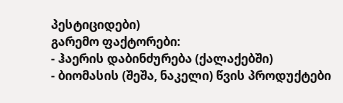პესტიციდები)
გარემო ფაქტორები:
- ჰაერის დაბინძურება (ქალაქებში)
- ბიომასის (შეშა, ნაკელი) წვის პროდუქტები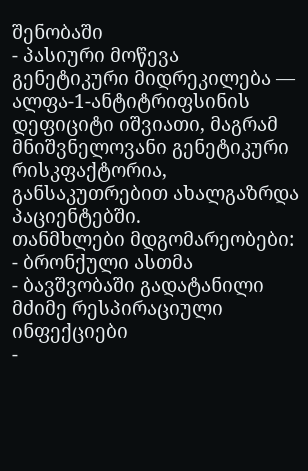შენობაში
- პასიური მოწევა
გენეტიკური მიდრეკილება — ალფა-1-ანტიტრიფსინის დეფიციტი იშვიათი, მაგრამ მნიშვნელოვანი გენეტიკური რისკფაქტორია, განსაკუთრებით ახალგაზრდა პაციენტებში.
თანმხლები მდგომარეობები:
- ბრონქული ასთმა
- ბავშვობაში გადატანილი მძიმე რესპირაციული ინფექციები
-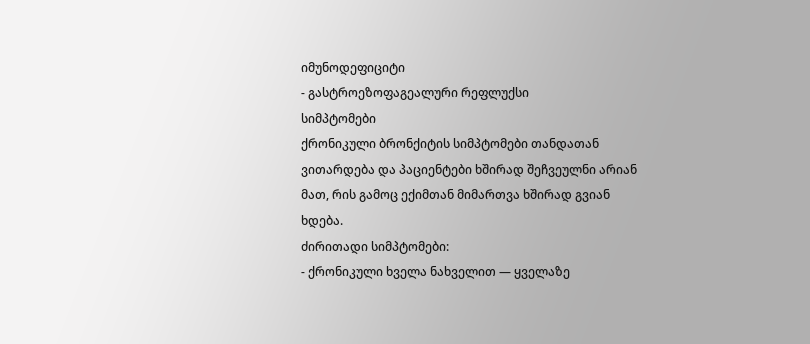იმუნოდეფიციტი
- გასტროეზოფაგეალური რეფლუქსი
სიმპტომები
ქრონიკული ბრონქიტის სიმპტომები თანდათან ვითარდება და პაციენტები ხშირად შეჩვეულნი არიან მათ, რის გამოც ექიმთან მიმართვა ხშირად გვიან ხდება.
ძირითადი სიმპტომები:
- ქრონიკული ხველა ნახველით — ყველაზე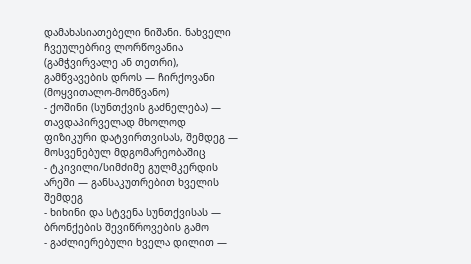დამახასიათებელი ნიშანი. ნახველი ჩვეულებრივ ლორწოვანია (გამჭვირვალე ან თეთრი), გამწვავების დროს — ჩირქოვანი (მოყვითალო-მომწვანო)
- ქოშინი (სუნთქვის გაძნელება) — თავდაპირველად მხოლოდ ფიზიკური დატვირთვისას, შემდეგ — მოსვენებულ მდგომარეობაშიც
- ტკივილი/სიმძიმე გულმკერდის არეში — განსაკუთრებით ხველის შემდეგ
- ხიხინი და სტვენა სუნთქვისას — ბრონქების შევიწროვების გამო
- გაძლიერებული ხველა დილით —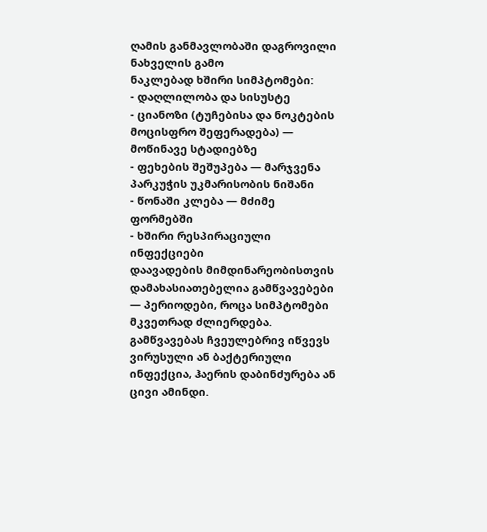ღამის განმავლობაში დაგროვილი ნახველის გამო
ნაკლებად ხშირი სიმპტომები:
- დაღლილობა და სისუსტე
- ციანოზი (ტუჩებისა და ნოკტების მოცისფრო შეფერადება) — მოწინავე სტადიებზე
- ფეხების შეშუპება — მარჯვენა პარკუჭის უკმარისობის ნიშანი
- წონაში კლება — მძიმე ფორმებში
- ხშირი რესპირაციული ინფექციები
დაავადების მიმდინარეობისთვის დამახასიათებელია გამწვავებები — პერიოდები, როცა სიმპტომები მკვეთრად ძლიერდება. გამწვავებას ჩვეულებრივ იწვევს ვირუსული ან ბაქტერიული ინფექცია, ჰაერის დაბინძურება ან ცივი ამინდი.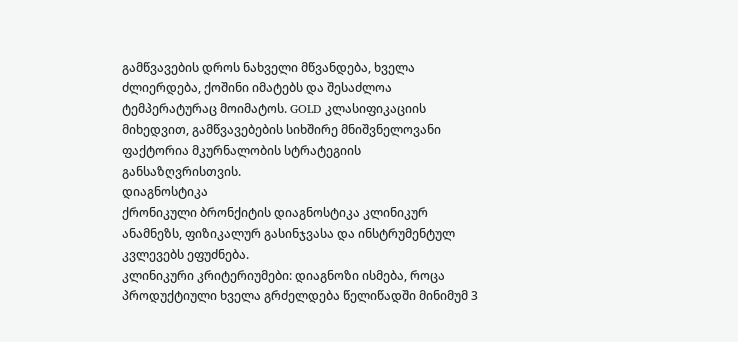გამწვავების დროს ნახველი მწვანდება, ხველა ძლიერდება, ქოშინი იმატებს და შესაძლოა ტემპერატურაც მოიმატოს. GOLD კლასიფიკაციის მიხედვით, გამწვავებების სიხშირე მნიშვნელოვანი ფაქტორია მკურნალობის სტრატეგიის განსაზღვრისთვის.
დიაგნოსტიკა
ქრონიკული ბრონქიტის დიაგნოსტიკა კლინიკურ ანამნეზს, ფიზიკალურ გასინჯვასა და ინსტრუმენტულ კვლევებს ეფუძნება.
კლინიკური კრიტერიუმები: დიაგნოზი ისმება, როცა პროდუქტიული ხველა გრძელდება წელიწადში მინიმუმ 3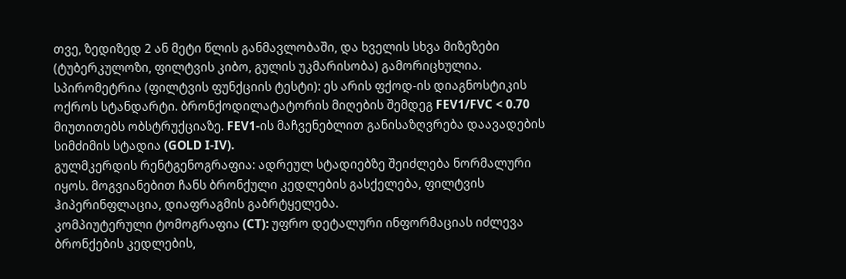თვე, ზედიზედ 2 ან მეტი წლის განმავლობაში, და ხველის სხვა მიზეზები (ტუბერკულოზი, ფილტვის კიბო, გულის უკმარისობა) გამორიცხულია.
სპირომეტრია (ფილტვის ფუნქციის ტესტი): ეს არის ფქოდ-ის დიაგნოსტიკის ოქროს სტანდარტი. ბრონქოდილატატორის მიღების შემდეგ FEV1/FVC < 0.70 მიუთითებს ობსტრუქციაზე. FEV1-ის მაჩვენებლით განისაზღვრება დაავადების სიმძიმის სტადია (GOLD I-IV).
გულმკერდის რენტგენოგრაფია: ადრეულ სტადიებზე შეიძლება ნორმალური იყოს. მოგვიანებით ჩანს ბრონქული კედლების გასქელება, ფილტვის ჰიპერინფლაცია, დიაფრაგმის გაბრტყელება.
კომპიუტერული ტომოგრაფია (CT): უფრო დეტალური ინფორმაციას იძლევა ბრონქების კედლების,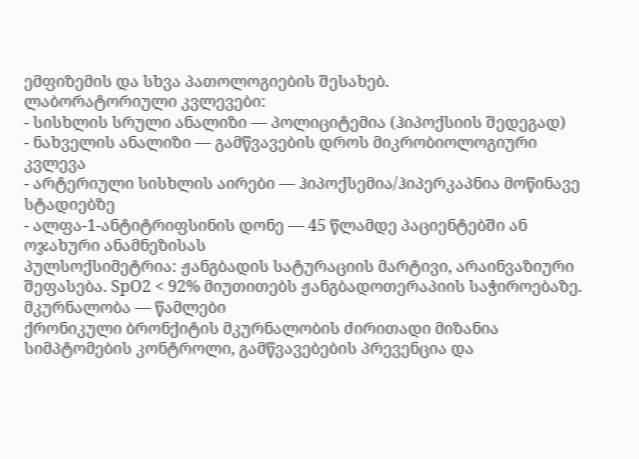ემფიზემის და სხვა პათოლოგიების შესახებ.
ლაბორატორიული კვლევები:
- სისხლის სრული ანალიზი — პოლიციტემია (ჰიპოქსიის შედეგად)
- ნახველის ანალიზი — გამწვავების დროს მიკრობიოლოგიური კვლევა
- არტერიული სისხლის აირები — ჰიპოქსემია/ჰიპერკაპნია მოწინავე სტადიებზე
- ალფა-1-ანტიტრიფსინის დონე — 45 წლამდე პაციენტებში ან ოჯახური ანამნეზისას
პულსოქსიმეტრია: ჟანგბადის სატურაციის მარტივი, არაინვაზიური შეფასება. SpO2 < 92% მიუთითებს ჟანგბადოთერაპიის საჭიროებაზე.
მკურნალობა — წამლები
ქრონიკული ბრონქიტის მკურნალობის ძირითადი მიზანია სიმპტომების კონტროლი, გამწვავებების პრევენცია და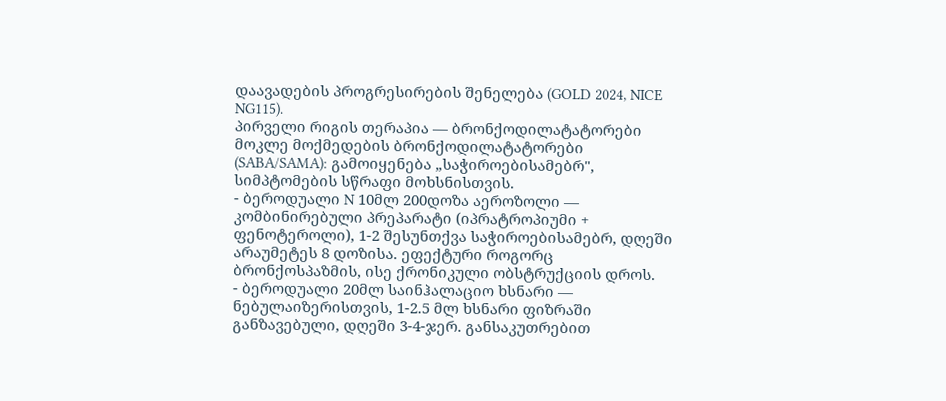დაავადების პროგრესირების შენელება (GOLD 2024, NICE NG115).
პირველი რიგის თერაპია — ბრონქოდილატატორები
მოკლე მოქმედების ბრონქოდილატატორები (SABA/SAMA): გამოიყენება „საჭიროებისამებრ", სიმპტომების სწრაფი მოხსნისთვის.
- ბეროდუალი N 10მლ 200დოზა აეროზოლი — კომბინირებული პრეპარატი (იპრატროპიუმი + ფენოტეროლი), 1-2 შესუნთქვა საჭიროებისამებრ, დღეში არაუმეტეს 8 დოზისა. ეფექტური როგორც ბრონქოსპაზმის, ისე ქრონიკული ობსტრუქციის დროს.
- ბეროდუალი 20მლ საინჰალაციო ხსნარი — ნებულაიზერისთვის, 1-2.5 მლ ხსნარი ფიზრაში განზავებული, დღეში 3-4-ჯერ. განსაკუთრებით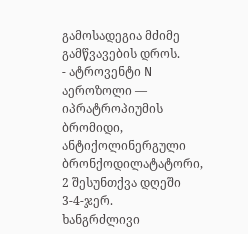გამოსადეგია მძიმე გამწვავების დროს.
- ატროვენტი N აეროზოლი — იპრატროპიუმის ბრომიდი, ანტიქოლინერგული ბრონქოდილატატორი, 2 შესუნთქვა დღეში 3-4-ჯერ.
ხანგრძლივი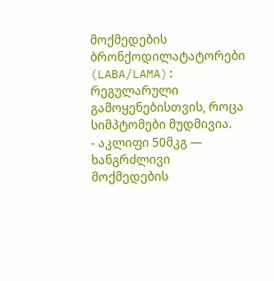მოქმედების ბრონქოდილატატორები (LABA/LAMA): რეგულარული გამოყენებისთვის, როცა სიმპტომები მუდმივია.
- აკლიფი 50მკგ — ხანგრძლივი მოქმედების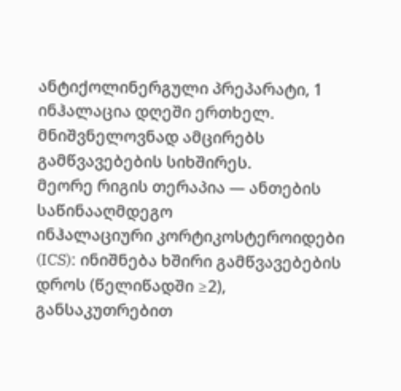ანტიქოლინერგული პრეპარატი, 1 ინჰალაცია დღეში ერთხელ. მნიშვნელოვნად ამცირებს გამწვავებების სიხშირეს.
მეორე რიგის თერაპია — ანთების საწინააღმდეგო
ინჰალაციური კორტიკოსტეროიდები (ICS): ინიშნება ხშირი გამწვავებების დროს (წელიწადში ≥2), განსაკუთრებით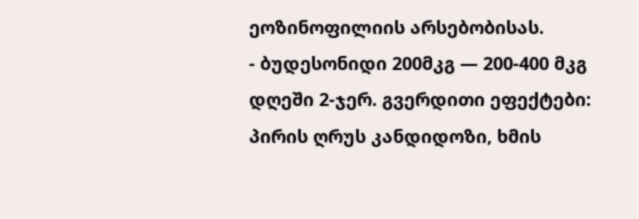ეოზინოფილიის არსებობისას.
- ბუდესონიდი 200მკგ — 200-400 მკგ დღეში 2-ჯერ. გვერდითი ეფექტები: პირის ღრუს კანდიდოზი, ხმის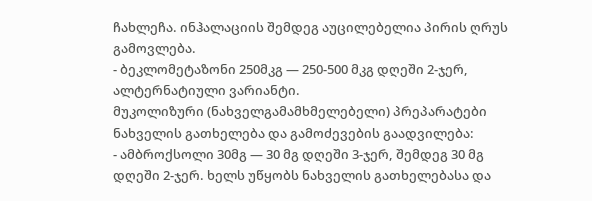ჩახლეჩა. ინჰალაციის შემდეგ აუცილებელია პირის ღრუს გამოვლება.
- ბეკლომეტაზონი 250მკგ — 250-500 მკგ დღეში 2-ჯერ, ალტერნატიული ვარიანტი.
მუკოლიზური (ნახველგამამხმელებელი) პრეპარატები
ნახველის გათხელება და გამოძევების გაადვილება:
- ამბროქსოლი 30მგ — 30 მგ დღეში 3-ჯერ, შემდეგ 30 მგ დღეში 2-ჯერ. ხელს უწყობს ნახველის გათხელებასა და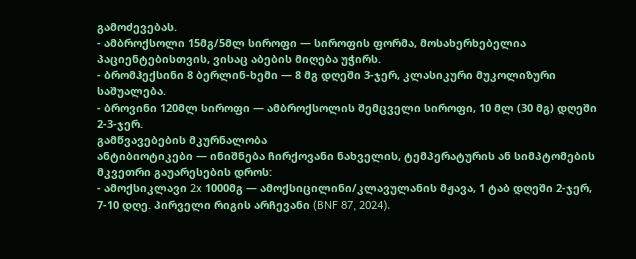გამოძევებას.
- ამბროქსოლი 15მგ/5მლ სიროფი — სიროფის ფორმა, მოსახერხებელია პაციენტებისთვის, ვისაც აბების მიღება უჭირს.
- ბრომჰექსინი 8 ბერლინ-ხემი — 8 მგ დღეში 3-ჯერ, კლასიკური მუკოლიზური საშუალება.
- ბროვინი 120მლ სიროფი — ამბროქსოლის შემცველი სიროფი, 10 მლ (30 მგ) დღეში 2-3-ჯერ.
გამწვავებების მკურნალობა
ანტიბიოტიკები — ინიშნება ჩირქოვანი ნახველის, ტემპერატურის ან სიმპტომების მკვეთრი გაუარესების დროს:
- ამოქსიკლავი 2x 1000მგ — ამოქსიცილინი/კლავულანის მჟავა, 1 ტაბ დღეში 2-ჯერ, 7-10 დღე. პირველი რიგის არჩევანი (BNF 87, 2024).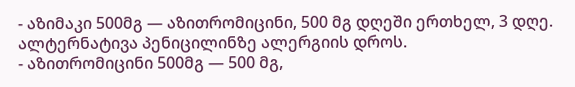- აზიმაკი 500მგ — აზითრომიცინი, 500 მგ დღეში ერთხელ, 3 დღე. ალტერნატივა პენიცილინზე ალერგიის დროს.
- აზითრომიცინი 500მგ — 500 მგ,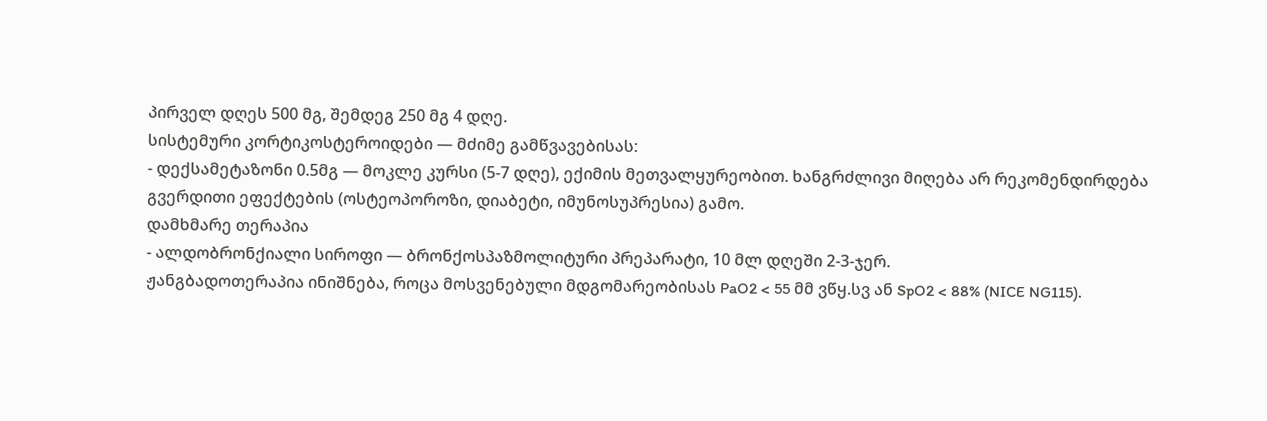პირველ დღეს 500 მგ, შემდეგ 250 მგ 4 დღე.
სისტემური კორტიკოსტეროიდები — მძიმე გამწვავებისას:
- დექსამეტაზონი 0.5მგ — მოკლე კურსი (5-7 დღე), ექიმის მეთვალყურეობით. ხანგრძლივი მიღება არ რეკომენდირდება გვერდითი ეფექტების (ოსტეოპოროზი, დიაბეტი, იმუნოსუპრესია) გამო.
დამხმარე თერაპია
- ალდობრონქიალი სიროფი — ბრონქოსპაზმოლიტური პრეპარატი, 10 მლ დღეში 2-3-ჯერ.
ჟანგბადოთერაპია ინიშნება, როცა მოსვენებული მდგომარეობისას PaO2 < 55 მმ ვწყ.სვ ან SpO2 < 88% (NICE NG115).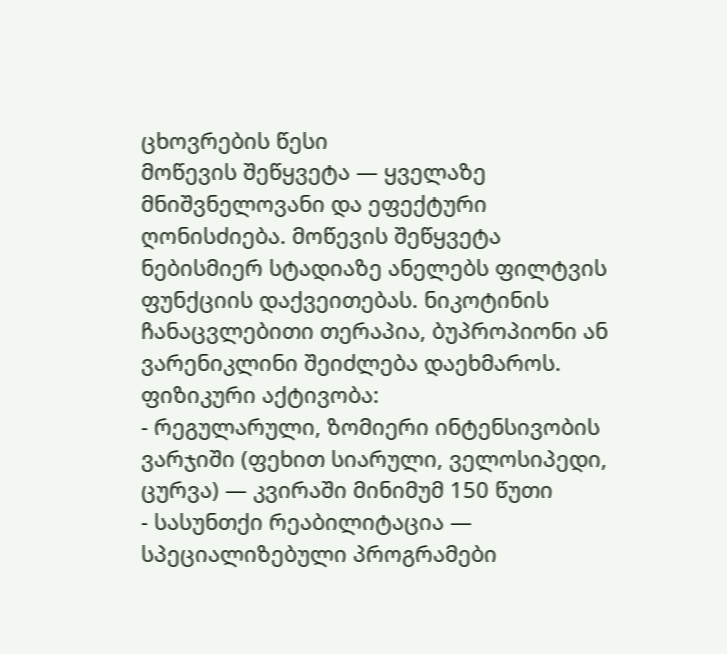ცხოვრების წესი
მოწევის შეწყვეტა — ყველაზე მნიშვნელოვანი და ეფექტური ღონისძიება. მოწევის შეწყვეტა ნებისმიერ სტადიაზე ანელებს ფილტვის ფუნქციის დაქვეითებას. ნიკოტინის ჩანაცვლებითი თერაპია, ბუპროპიონი ან ვარენიკლინი შეიძლება დაეხმაროს.
ფიზიკური აქტივობა:
- რეგულარული, ზომიერი ინტენსივობის ვარჯიში (ფეხით სიარული, ველოსიპედი, ცურვა) — კვირაში მინიმუმ 150 წუთი
- სასუნთქი რეაბილიტაცია — სპეციალიზებული პროგრამები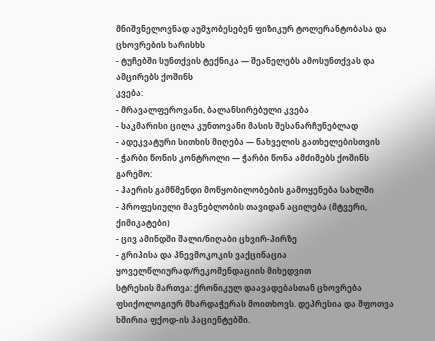მნიშვნელოვნად აუმჯობესებენ ფიზიკურ ტოლერანტობასა და ცხოვრების ხარისხს
- ტუჩებში სუნთქვის ტექნიკა — შეანელებს ამოსუნთქვას და ამცირებს ქოშინს
კვება:
- მრავალფეროვანი, ბალანსირებული კვება
- საკმარისი ცილა კუნთოვანი მასის შესანარჩუნებლად
- ადეკვატური სითხის მიღება — ნახველის გათხელებისთვის
- ჭარბი წონის კონტროლი — ჭარბი წონა ამძიმებს ქოშინს
გარემო:
- ჰაერის გამწმენდი მოწყობილობების გამოყენება სახლში
- პროფესიული მავნებლობის თავიდან აცილება (მტვერი, ქიმიკატები)
- ცივ ამინდში შალი/ნიღაბი ცხვირ-პირზე
- გრიპისა და პნევმოკოკის ვაქცინაცია ყოველწლიურად/რეკომენდაციის მიხედვით
სტრესის მართვა: ქრონიკულ დაავადებასთან ცხოვრება ფსიქოლოგიურ მხარდაჭერას მოითხოვს. დეპრესია და შფოთვა ხშირია ფქოდ-ის პაციენტებში.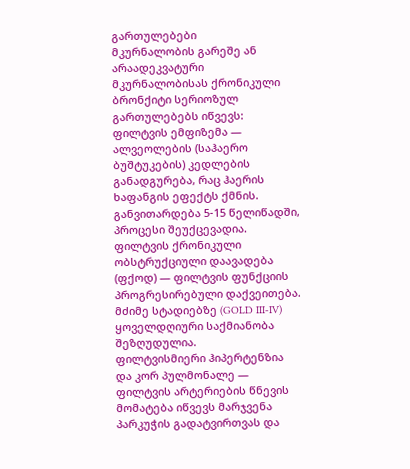გართულებები
მკურნალობის გარეშე ან არაადეკვატური მკურნალობისას ქრონიკული ბრონქიტი სერიოზულ გართულებებს იწვევს:
ფილტვის ემფიზემა — ალვეოლების (საჰაერო ბუშტუკების) კედლების განადგურება, რაც ჰაერის ხაფანგის ეფექტს ქმნის. განვითარდება 5-15 წელიწადში, პროცესი შეუქცევადია.
ფილტვის ქრონიკული ობსტრუქციული დაავადება (ფქოდ) — ფილტვის ფუნქციის პროგრესირებული დაქვეითება. მძიმე სტადიებზე (GOLD III-IV) ყოველდღიური საქმიანობა შეზღუდულია.
ფილტვისმიერი ჰიპერტენზია და კორ პულმონალე — ფილტვის არტერიების წნევის მომატება იწვევს მარჯვენა პარკუჭის გადატვირთვას და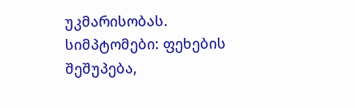უკმარისობას. სიმპტომები: ფეხების შეშუპება,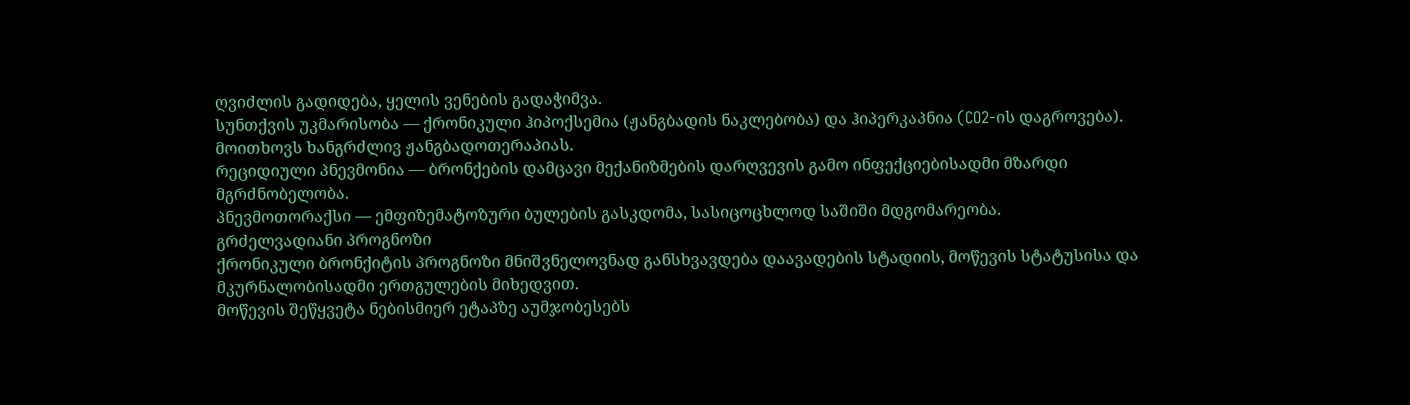ღვიძლის გადიდება, ყელის ვენების გადაჭიმვა.
სუნთქვის უკმარისობა — ქრონიკული ჰიპოქსემია (ჟანგბადის ნაკლებობა) და ჰიპერკაპნია (CO2-ის დაგროვება). მოითხოვს ხანგრძლივ ჟანგბადოთერაპიას.
რეციდიული პნევმონია — ბრონქების დამცავი მექანიზმების დარღვევის გამო ინფექციებისადმი მზარდი მგრძნობელობა.
პნევმოთორაქსი — ემფიზემატოზური ბულების გასკდომა, სასიცოცხლოდ საშიში მდგომარეობა.
გრძელვადიანი პროგნოზი
ქრონიკული ბრონქიტის პროგნოზი მნიშვნელოვნად განსხვავდება დაავადების სტადიის, მოწევის სტატუსისა და მკურნალობისადმი ერთგულების მიხედვით.
მოწევის შეწყვეტა ნებისმიერ ეტაპზე აუმჯობესებს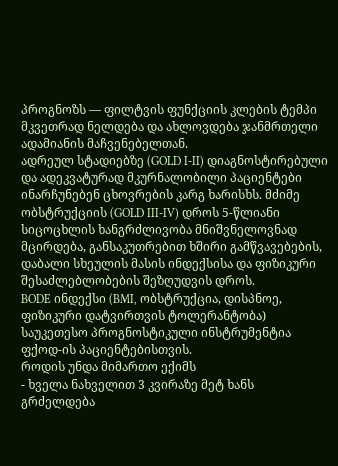პროგნოზს — ფილტვის ფუნქციის კლების ტემპი მკვეთრად ნელდება და ახლოვდება ჯანმრთელი ადამიანის მაჩვენებელთან.
ადრეულ სტადიებზე (GOLD I-II) დიაგნოსტირებული და ადეკვატურად მკურნალობილი პაციენტები ინარჩუნებენ ცხოვრების კარგ ხარისხს. მძიმე ობსტრუქციის (GOLD III-IV) დროს 5-წლიანი სიცოცხლის ხანგრძლივობა მნიშვნელოვნად მცირდება, განსაკუთრებით ხშირი გამწვავებების, დაბალი სხეულის მასის ინდექსისა და ფიზიკური შესაძლებლობების შეზღუდვის დროს.
BODE ინდექსი (BMI, ობსტრუქცია, დისპნოე, ფიზიკური დატვირთვის ტოლერანტობა) საუკეთესო პროგნოსტიკული ინსტრუმენტია ფქოდ-ის პაციენტებისთვის.
როდის უნდა მიმართო ექიმს
- ხველა ნახველით 3 კვირაზე მეტ ხანს გრძელდება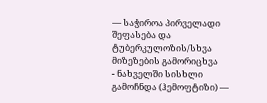— საჭიროა პირველადი შეფასება და ტუბერკულოზის/სხვა მიზეზების გამორიცხვა
- ნახველში სისხლი გამოჩნდა (ჰემოფტიზი) —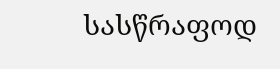სასწრაფოდ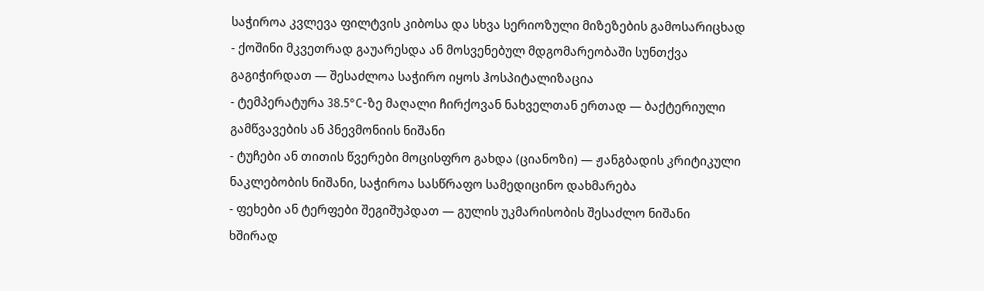საჭიროა კვლევა ფილტვის კიბოსა და სხვა სერიოზული მიზეზების გამოსარიცხად
- ქოშინი მკვეთრად გაუარესდა ან მოსვენებულ მდგომარეობაში სუნთქვა გაგიჭირდათ — შესაძლოა საჭირო იყოს ჰოსპიტალიზაცია
- ტემპერატურა 38.5°C-ზე მაღალი ჩირქოვან ნახველთან ერთად — ბაქტერიული გამწვავების ან პნევმონიის ნიშანი
- ტუჩები ან თითის წვერები მოცისფრო გახდა (ციანოზი) — ჟანგბადის კრიტიკული ნაკლებობის ნიშანი, საჭიროა სასწრაფო სამედიცინო დახმარება
- ფეხები ან ტერფები შეგიშუპდათ — გულის უკმარისობის შესაძლო ნიშანი
ხშირად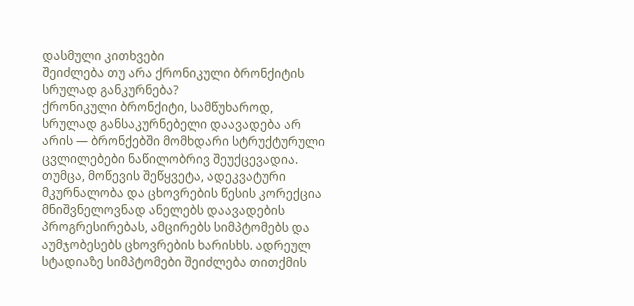დასმული კითხვები
შეიძლება თუ არა ქრონიკული ბრონქიტის სრულად განკურნება?
ქრონიკული ბრონქიტი, სამწუხაროდ, სრულად განსაკურნებელი დაავადება არ არის — ბრონქებში მომხდარი სტრუქტურული ცვლილებები ნაწილობრივ შეუქცევადია. თუმცა, მოწევის შეწყვეტა, ადეკვატური მკურნალობა და ცხოვრების წესის კორექცია მნიშვნელოვნად ანელებს დაავადების პროგრესირებას, ამცირებს სიმპტომებს და აუმჯობესებს ცხოვრების ხარისხს. ადრეულ სტადიაზე სიმპტომები შეიძლება თითქმის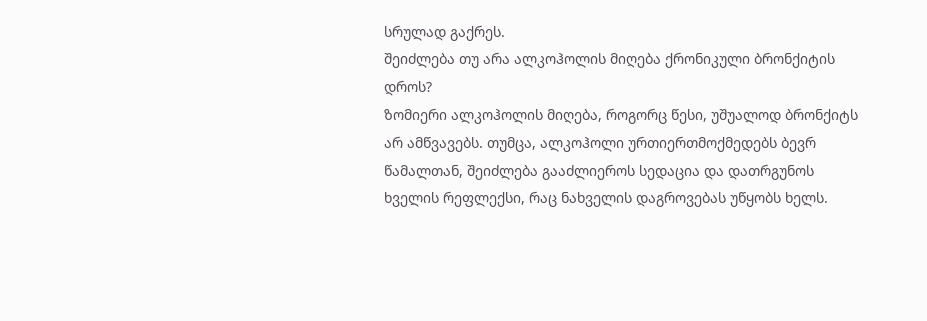სრულად გაქრეს.
შეიძლება თუ არა ალკოჰოლის მიღება ქრონიკული ბრონქიტის დროს?
ზომიერი ალკოჰოლის მიღება, როგორც წესი, უშუალოდ ბრონქიტს არ ამწვავებს. თუმცა, ალკოჰოლი ურთიერთმოქმედებს ბევრ წამალთან, შეიძლება გააძლიეროს სედაცია და დათრგუნოს ხველის რეფლექსი, რაც ნახველის დაგროვებას უწყობს ხელს.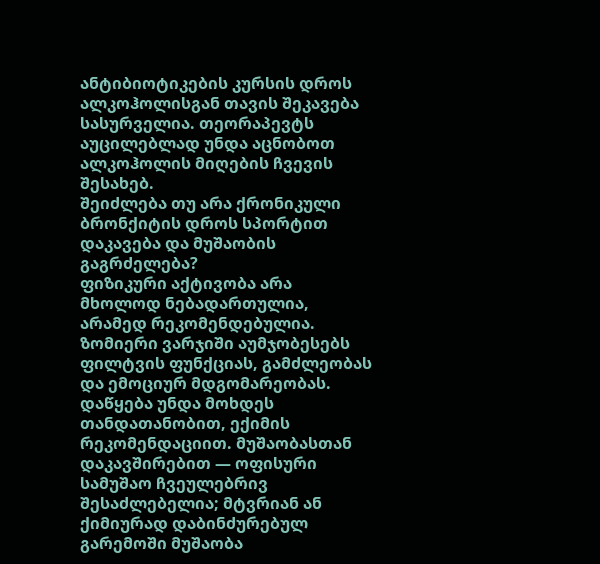ანტიბიოტიკების კურსის დროს ალკოჰოლისგან თავის შეკავება სასურველია. თეორაპევტს აუცილებლად უნდა აცნობოთ ალკოჰოლის მიღების ჩვევის შესახებ.
შეიძლება თუ არა ქრონიკული ბრონქიტის დროს სპორტით დაკავება და მუშაობის გაგრძელება?
ფიზიკური აქტივობა არა მხოლოდ ნებადართულია, არამედ რეკომენდებულია. ზომიერი ვარჯიში აუმჯობესებს ფილტვის ფუნქციას, გამძლეობას და ემოციურ მდგომარეობას. დაწყება უნდა მოხდეს თანდათანობით, ექიმის რეკომენდაციით. მუშაობასთან დაკავშირებით — ოფისური სამუშაო ჩვეულებრივ შესაძლებელია; მტვრიან ან ქიმიურად დაბინძურებულ გარემოში მუშაობა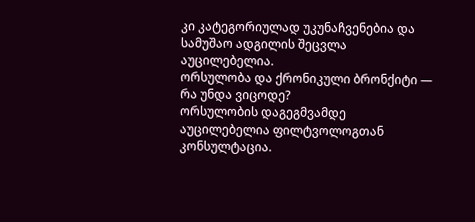კი კატეგორიულად უკუნაჩვენებია და სამუშაო ადგილის შეცვლა აუცილებელია.
ორსულობა და ქრონიკული ბრონქიტი — რა უნდა ვიცოდე?
ორსულობის დაგეგმვამდე აუცილებელია ფილტვოლოგთან კონსულტაცია.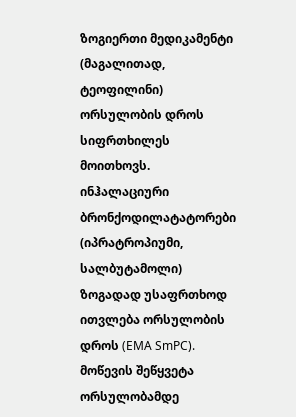ზოგიერთი მედიკამენტი (მაგალითად, ტეოფილინი) ორსულობის დროს სიფრთხილეს მოითხოვს. ინჰალაციური ბრონქოდილატატორები (იპრატროპიუმი, სალბუტამოლი) ზოგადად უსაფრთხოდ ითვლება ორსულობის დროს (EMA SmPC). მოწევის შეწყვეტა ორსულობამდე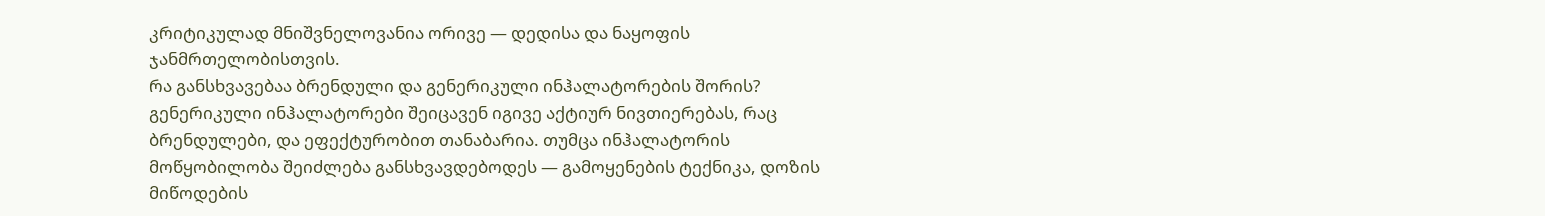კრიტიკულად მნიშვნელოვანია ორივე — დედისა და ნაყოფის ჯანმრთელობისთვის.
რა განსხვავებაა ბრენდული და გენერიკული ინჰალატორების შორის?
გენერიკული ინჰალატორები შეიცავენ იგივე აქტიურ ნივთიერებას, რაც ბრენდულები, და ეფექტურობით თანაბარია. თუმცა ინჰალატორის მოწყობილობა შეიძლება განსხვავდებოდეს — გამოყენების ტექნიკა, დოზის მიწოდების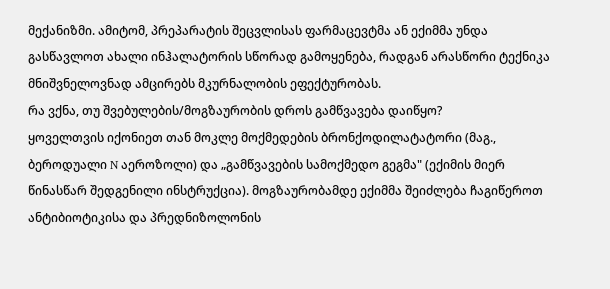მექანიზმი. ამიტომ, პრეპარატის შეცვლისას ფარმაცევტმა ან ექიმმა უნდა გასწავლოთ ახალი ინჰალატორის სწორად გამოყენება, რადგან არასწორი ტექნიკა მნიშვნელოვნად ამცირებს მკურნალობის ეფექტურობას.
რა ვქნა, თუ შვებულების/მოგზაურობის დროს გამწვავება დაიწყო?
ყოველთვის იქონიეთ თან მოკლე მოქმედების ბრონქოდილატატორი (მაგ., ბეროდუალი N აეროზოლი) და „გამწვავების სამოქმედო გეგმა" (ექიმის მიერ წინასწარ შედგენილი ინსტრუქცია). მოგზაურობამდე ექიმმა შეიძლება ჩაგიწეროთ ანტიბიოტიკისა და პრედნიზოლონის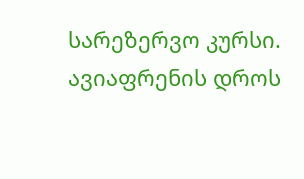სარეზერვო კურსი. ავიაფრენის დროს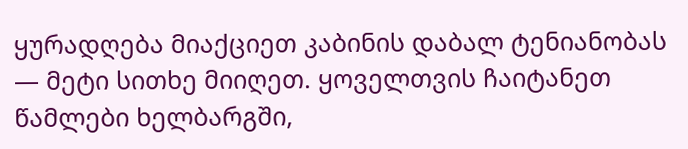ყურადღება მიაქციეთ კაბინის დაბალ ტენიანობას — მეტი სითხე მიიღეთ. ყოველთვის ჩაიტანეთ წამლები ხელბარგში,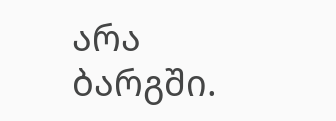არა ბარგში.